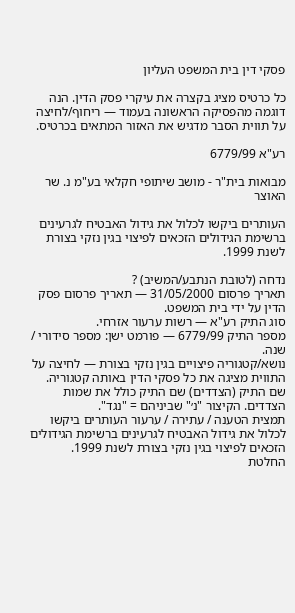פסקי דין בית המשפט העליון

כל כרטיס מציג בקצרה את עיקרי פסק הדין. הנה דוגמה מהפסיקה הראשונה בעמוד — ריחוף/לחיצה על תווית הסבר מדגיש את האזור המתאים בכרטיס.

רע"א 6779/99

מבואות בית"ר - מושב שיתופי חקלאי בע"מ נ. שר האוצר

העותרים ביקשו לכלול את גידול האבטיח לגרעינים ברשימת הגידולים הזכאים לפיצוי בגין נזקי בצורת לשנת 1999.

נדחה (לטובת הנתבע/המשיב) ?
תאריך פרסום 31/05/2000 — תאריך פרסום פסק הדין על ידי בית המשפט.
סוג התיק רע"א — רשות ערעור אזרחי.
מספר התיק 6779/99 — פורמט ישן: מספר סידורי / שנה.
נושא/קטגוריה פיצויים בגין נזקי בצורת — לחיצה על התווית מציגה את כל פסקי הדין באותה קטגוריה.
שם התיק (הצדדים) שם התיק כולל את שמות הצדדים. הקיצור "נ׳" שביניהם = "נגד".
תמצית הטענה / עתירה / ערעור העותרים ביקשו לכלול את גידול האבטיח לגרעינים ברשימת הגידולים הזכאים לפיצוי בגין נזקי בצורת לשנת 1999.
החלטת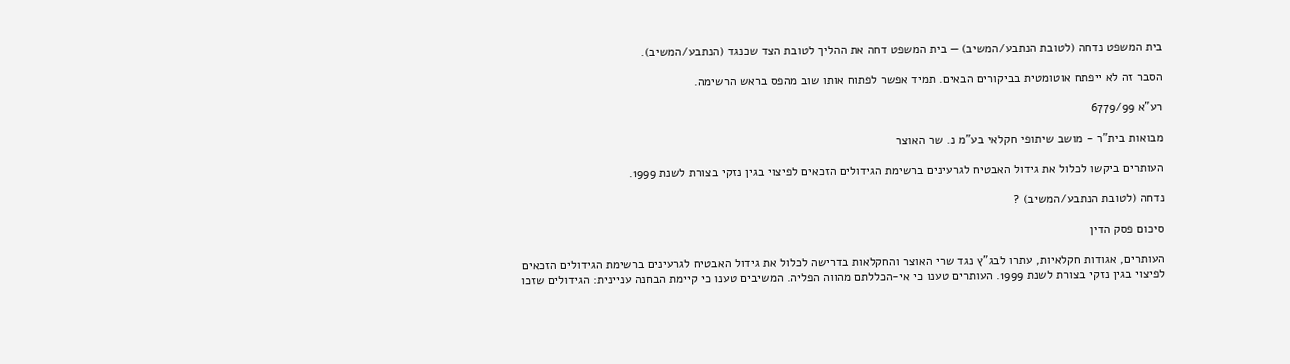בית המשפט נדחה (לטובת הנתבע/המשיב) — בית המשפט דחה את ההליך לטובת הצד שכנגד (הנתבע/המשיב).

הסבר זה לא ייפתח אוטומטית בביקורים הבאים. תמיד אפשר לפתוח אותו שוב מהפס בראש הרשימה.

רע"א 6779/99

מבואות בית"ר - מושב שיתופי חקלאי בע"מ נ. שר האוצר

העותרים ביקשו לכלול את גידול האבטיח לגרעינים ברשימת הגידולים הזכאים לפיצוי בגין נזקי בצורת לשנת 1999.

נדחה (לטובת הנתבע/המשיב) ?

סיכום פסק הדין

העותרים, אגודות חקלאיות, עתרו לבג"ץ נגד שרי האוצר והחקלאות בדרישה לכלול את גידול האבטיח לגרעינים ברשימת הגידולים הזכאים לפיצוי בגין נזקי בצורת לשנת 1999. העותרים טענו כי אי-הכללתם מהווה הפליה. המשיבים טענו כי קיימת הבחנה עניינית: הגידולים שזכו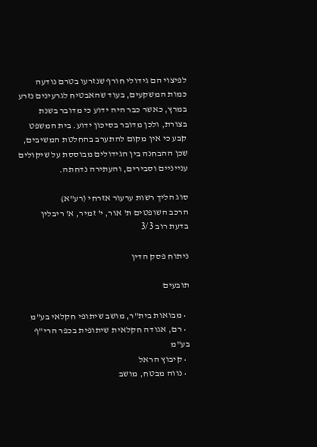לפיצוי הם גידולי חורף שנזרעו בטרם נודעה כמות המשקעים, בעוד שהאבטיח לגרעינים נזרע במרץ, כאשר כבר היה ידוע כי מדובר בשנת בצורת, ולכן מדובר בסיכון ידוע. בית המשפט קבע כי אין מקום להתערב בהחלטת המשיבים, שכן ההבחנה בין הגידולים מבוססת על שיקולים ענייניים וסבירים, והעתירה נדחתה.

סוג הליך רשות ערעור אזרחי (רע"א)
הרכב השופטים ת' אור, י' זמיר, א' ריבלין
בדעת רוב 3/3

ניתוח פסק הדין

תובעים

  • מבואות בית"ר, מושב שיתופי חקלאי בע"מ
  • רם, אגודה חקלאית שיתופית בכפר הרי"ף בע"מ
  • קיבוץ הראל
  • נווה מבטח, מושב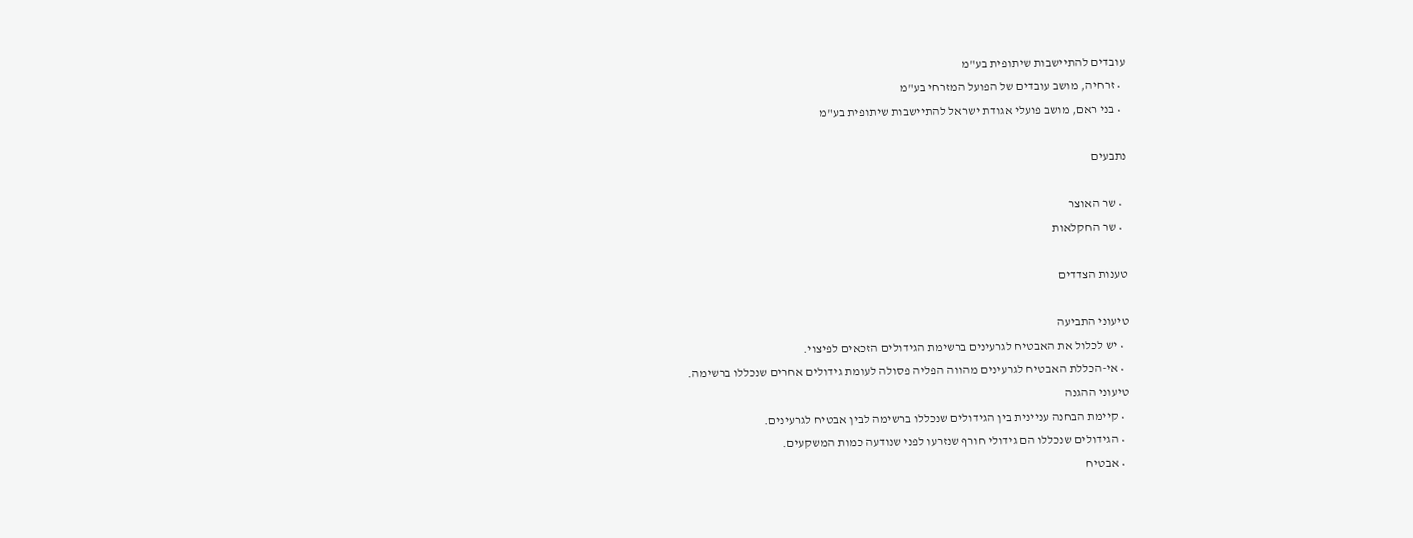עובדים להתיישבות שיתופית בע"מ
  • זרחיה, מושב עובדים של הפועל המזרחי בע"מ
  • בני ראם, מושב פועלי אגודת ישראל להתיישבות שיתופית בע"מ

נתבעים

  • שר האוצר
  • שר החקלאות

טענות הצדדים

טיעוני התביעה
  • יש לכלול את האבטיח לגרעינים ברשימת הגידולים הזכאים לפיצוי.
  • אי-הכללת האבטיח לגרעינים מהווה הפליה פסולה לעומת גידולים אחרים שנכללו ברשימה.
טיעוני ההגנה
  • קיימת הבחנה עניינית בין הגידולים שנכללו ברשימה לבין אבטיח לגרעינים.
  • הגידולים שנכללו הם גידולי חורף שנזרעו לפני שנודעה כמות המשקעים.
  • אבטיח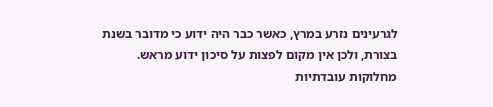לגרעינים נזרע במרץ, כאשר כבר היה ידוע כי מדובר בשנת בצורת, ולכן אין מקום לפצות על סיכון ידוע מראש.
מחלוקות עובדתיות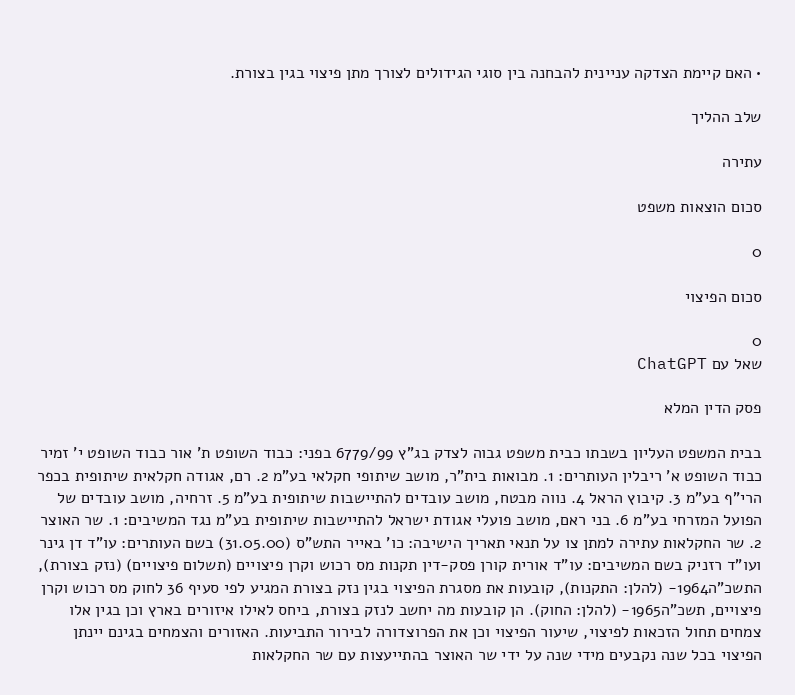• האם קיימת הצדקה עניינית להבחנה בין סוגי הגידולים לצורך מתן פיצוי בגין בצורת.

שלב ההליך

עתירה

סכום הוצאות משפט

0

סכום הפיצוי

0
שאל עם ChatGPT

פסק הדין המלא

בבית המשפט העליון בשבתו כבית משפט גבוה לצדק בג"ץ 6779/99 בפני: כבוד השופט ת' אור כבוד השופט י' זמיר כבוד השופט א' ריבלין העותרים: 1. מבואות בית"ר, מושב שיתופי חקלאי בע"מ 2. רם, אגודה חקלאית שיתופית בכפר הרי"ף בע"מ 3. קיבוץ הראל 4. נווה מבטח, מושב עובדים להתיישבות שיתופית בע"מ 5. זרחיה, מושב עובדים של הפועל המזרחי בע"מ 6. בני ראם, מושב פועלי אגודת ישראל להתיישבות שיתופית בע"מ נגד המשיבים: 1. שר האוצר 2. שר החקלאות עתירה למתן צו על תנאי תאריך הישיבה: כו' באייר התש"ס (31.05.00) בשם העותרים: עו"ד דן גינר ועו"ד רזניק בשם המשיבים: עו"ד אורית קורן פסק-דין תקנות מס רכוש וקרן פיצויים (תשלום פיצויים) (נזק בצורת), התשכ"ה1964- (להלן: התקנות), קובעות את מסגרת הפיצוי בגין נזק בצורת המגיע לפי סעיף 36 לחוק מס רכוש וקרן פיצויים, תשכ"ה1965- (להלן: החוק). הן קובעות מה יחשב לנזק בצורת, ביחס לאילו איזורים בארץ וכן בגין אלו צמחים תחול הזכאות לפיצוי, שיעור הפיצוי וכן את הפרוצדורה לבירור התביעות. האזורים והצמחים בגינם יינתן הפיצוי בכל שנה נקבעים מידי שנה על ידי שר האוצר בהתייעצות עם שר החקלאות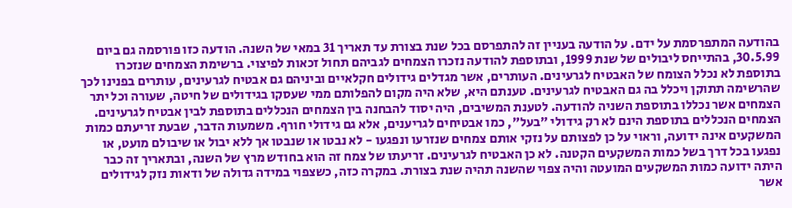בהודעה המתפרסמת על ידם. על הודעה בעניין זה להתפרסם בכל שנת בצורת עד תאריך 31 במאי של השנה. הודעה כזו פורסמה גם ביום 30.5.99, בהתייחס ליבולים של שנת 1999, ובתוספת להודעה נזכרו הצמחים לגביהם תחול זכאות לפיצוי. ברשימת הצמחים שנזכרו בתוספת לא נכלל הצומח של האבטיח לגרעינים. העותרים, אשר מגדלים גידולים חקלאיים וביניהם גם אבטיח לגרעינים, עותרים בפנינו לכך שהרשימה תתוקן ויכלל בה גם האבטיח לגרעינים. טענתם היא, שלא היה מקום להפלותם ממי שעסקו בגידולים של חיטה, שעורה וכל יתר הצמחים אשר נכללו בתוספת השניה להודעה. לטענת המשיבים, היה יסוד להבחנה בין הצמחים הנכללים בתוספת לבין אבטיח לגרעינים. הצמחים הנכללים בתוספת הינם לא רק גידולי "בעל", כמו אבטיחים לגריענים, אלא גם גידולי חורף. משמעות הדבר, שבעת זריעתם כמות המשקעים אינה ידועה, וראוי על כן לפצותם על נזקי אותם צמחים שנזרעו ונפגעו - לא נבטו או שנבטו אך ללא יבול או שיבולם מועט, או נפגעו בכל דרך בשל כמות המשקעים הקטנה. לא כן האבטיח לגרעינים. זריעתו של צמח זה הוא בחודש מרץ של השנה, ובתאריך זה כבר היתה ידועה כמות המשקעים המועטה והיה צפוי שהשנה תהיה שנת בצורת. במקרה כזה, כשצפוי במידה גדולה של ודאות נזק לגידולים אשר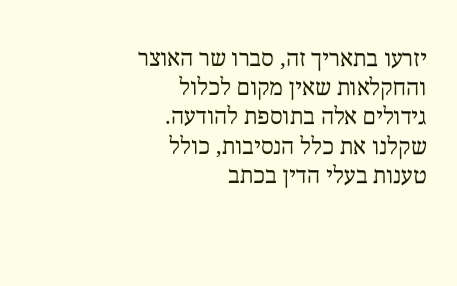יזרעו בתאריך זה, סברו שר האוצר והחקלאות שאין מקום לכלול גידולים אלה בתוספת להודעה. שקלנו את כלל הנסיבות, כולל טענות בעלי הדין בכתב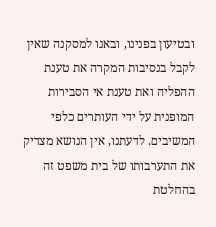ובטיעון בפנינו, ובאנו למסקנה שאין לקבל בנסיבות המקרה את טענת ההפליה ואת טענת אי הסבירות המופנית על ידי העותרים כלפי המשיבים. לדעתנו, אין הנושא מצדיק את התערבותו של בית משפט זה בהחלטת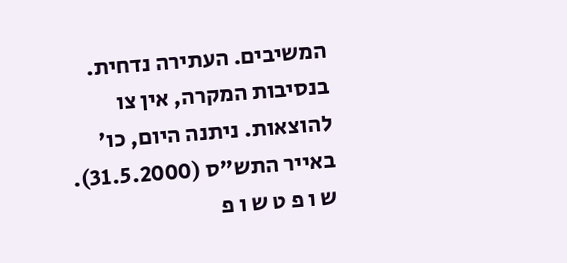המשיבים. העתירה נדחית. בנסיבות המקרה, אין צו להוצאות. ניתנה היום, כו' באייר התש"ס (31.5.2000). ש ו פ ט ש ו פ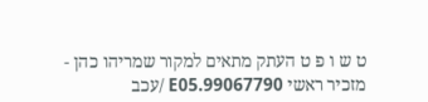ט ש ו פ ט העתק מתאים למקור שמריהו כהן - מזכיר ראשי 99067790.E05 /עכב